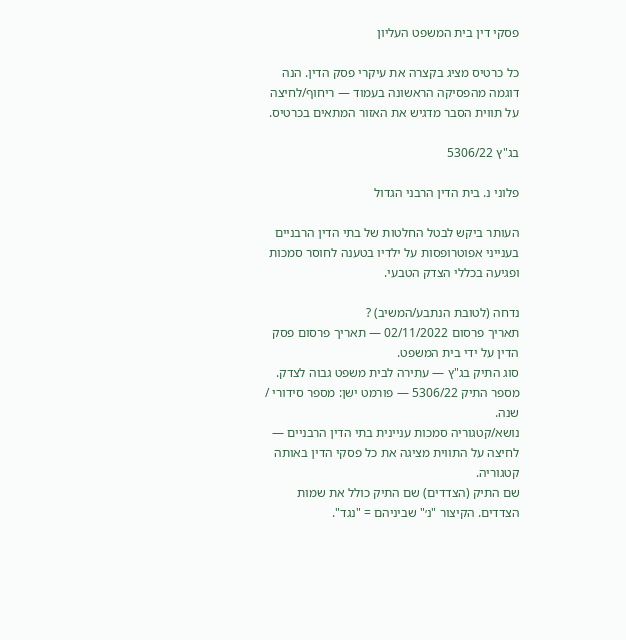פסקי דין בית המשפט העליון

כל כרטיס מציג בקצרה את עיקרי פסק הדין. הנה דוגמה מהפסיקה הראשונה בעמוד — ריחוף/לחיצה על תווית הסבר מדגיש את האזור המתאים בכרטיס.

בג"ץ 5306/22

פלוני נ. בית הדין הרבני הגדול

העותר ביקש לבטל החלטות של בתי הדין הרבניים בענייני אפוטרופסות על ילדיו בטענה לחוסר סמכות ופגיעה בכללי הצדק הטבעי.

נדחה (לטובת הנתבע/המשיב) ?
תאריך פרסום 02/11/2022 — תאריך פרסום פסק הדין על ידי בית המשפט.
סוג התיק בג"ץ — עתירה לבית משפט גבוה לצדק.
מספר התיק 5306/22 — פורמט ישן: מספר סידורי / שנה.
נושא/קטגוריה סמכות עניינית בתי הדין הרבניים — לחיצה על התווית מציגה את כל פסקי הדין באותה קטגוריה.
שם התיק (הצדדים) שם התיק כולל את שמות הצדדים. הקיצור "נ׳" שביניהם = "נגד".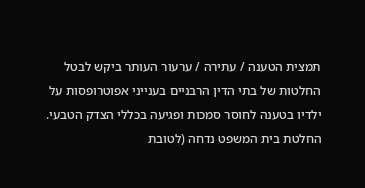תמצית הטענה / עתירה / ערעור העותר ביקש לבטל החלטות של בתי הדין הרבניים בענייני אפוטרופסות על ילדיו בטענה לחוסר סמכות ופגיעה בכללי הצדק הטבעי.
החלטת בית המשפט נדחה (לטובת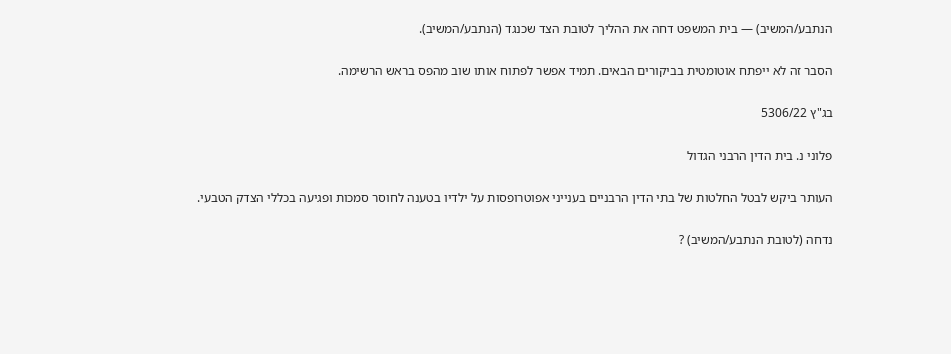הנתבע/המשיב) — בית המשפט דחה את ההליך לטובת הצד שכנגד (הנתבע/המשיב).

הסבר זה לא ייפתח אוטומטית בביקורים הבאים. תמיד אפשר לפתוח אותו שוב מהפס בראש הרשימה.

בג"ץ 5306/22

פלוני נ. בית הדין הרבני הגדול

העותר ביקש לבטל החלטות של בתי הדין הרבניים בענייני אפוטרופסות על ילדיו בטענה לחוסר סמכות ופגיעה בכללי הצדק הטבעי.

נדחה (לטובת הנתבע/המשיב) ?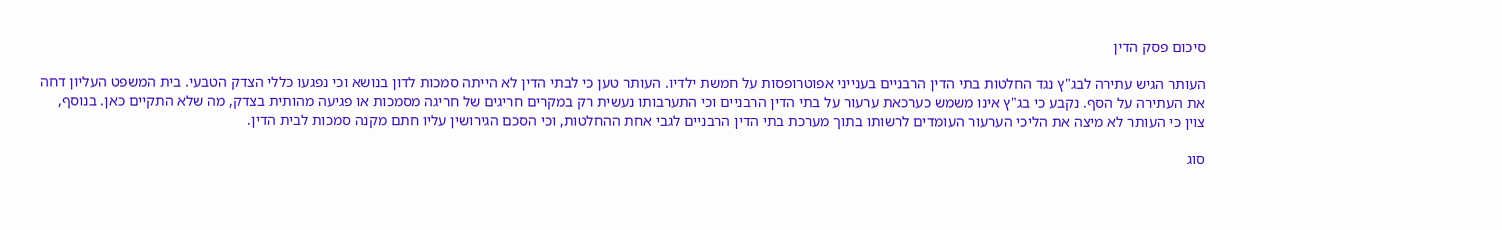סיכום פסק הדין

העותר הגיש עתירה לבג"ץ נגד החלטות בתי הדין הרבניים בענייני אפוטרופסות על חמשת ילדיו. העותר טען כי לבתי הדין לא הייתה סמכות לדון בנושא וכי נפגעו כללי הצדק הטבעי. בית המשפט העליון דחה את העתירה על הסף. נקבע כי בג"ץ אינו משמש כערכאת ערעור על בתי הדין הרבניים וכי התערבותו נעשית רק במקרים חריגים של חריגה מסמכות או פגיעה מהותית בצדק, מה שלא התקיים כאן. בנוסף, צוין כי העותר לא מיצה את הליכי הערעור העומדים לרשותו בתוך מערכת בתי הדין הרבניים לגבי אחת ההחלטות, וכי הסכם הגירושין עליו חתם מקנה סמכות לבית הדין.

סוג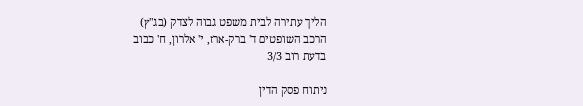הליך עתירה לבית משפט גבוה לצדק (בג"ץ)
הרכב השופטים ד' ברק-ארז, י' אלרון, ח' כבוב
בדעת רוב 3/3

ניתוח פסק הדין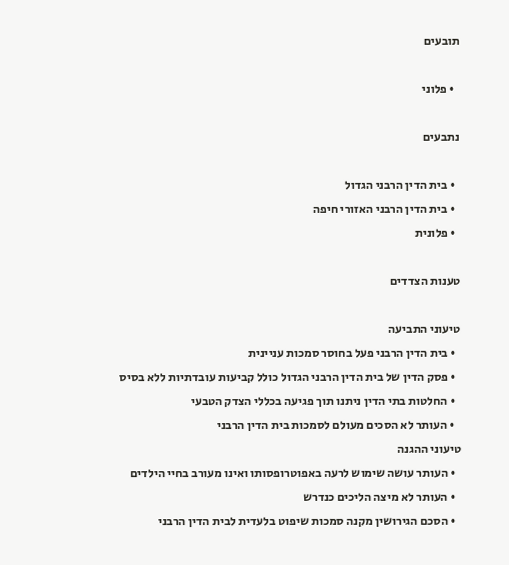תובעים

  • פלוני

נתבעים

  • בית הדין הרבני הגדול
  • בית הדין הרבני האזורי חיפה
  • פלונית

טענות הצדדים

טיעוני התביעה
  • בית הדין הרבני פעל בחוסר סמכות עניינית
  • פסק הדין של בית הדין הרבני הגדול כולל קביעות עובדתיות ללא בסיס
  • החלטות בתי הדין ניתנו תוך פגיעה בכללי הצדק הטבעי
  • העותר לא הסכים מעולם לסמכות בית הדין הרבני
טיעוני ההגנה
  • העותר עושה שימוש לרעה באפוטרופסותו ואינו מעורב בחיי הילדים
  • העותר לא מיצה הליכים כנדרש
  • הסכם הגירושין מקנה סמכות שיפוט בלעדית לבית הדין הרבני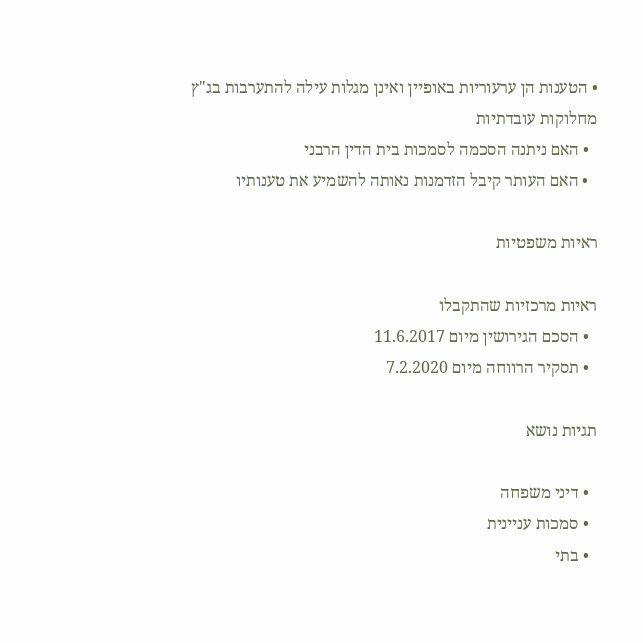• הטענות הן ערעוריות באופיין ואינן מגלות עילה להתערבות בג"ץ
מחלוקות עובדתיות
  • האם ניתנה הסכמה לסמכות בית הדין הרבני
  • האם העותר קיבל הזדמנות נאותה להשמיע את טענותיו

ראיות משפטיות

ראיות מרכזיות שהתקבלו
  • הסכם הגירושין מיום 11.6.2017
  • תסקיר הרווחה מיום 7.2.2020

תגיות נושא

  • דיני משפחה
  • סמכות עניינית
  • בתי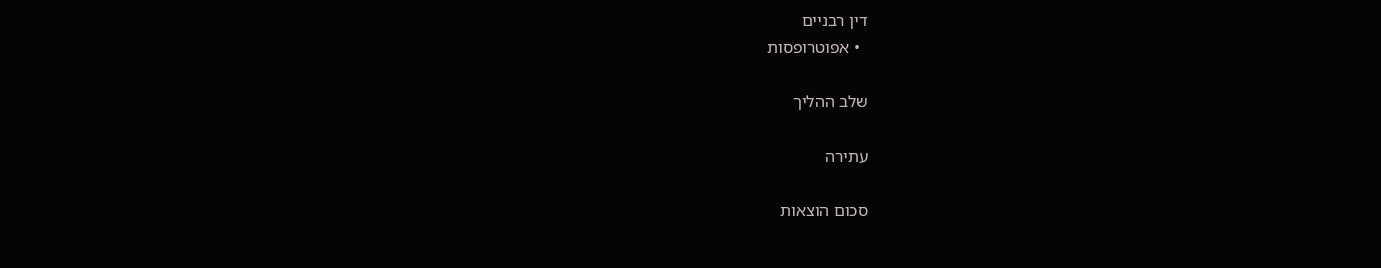דין רבניים
  • אפוטרופסות

שלב ההליך

עתירה

סכום הוצאות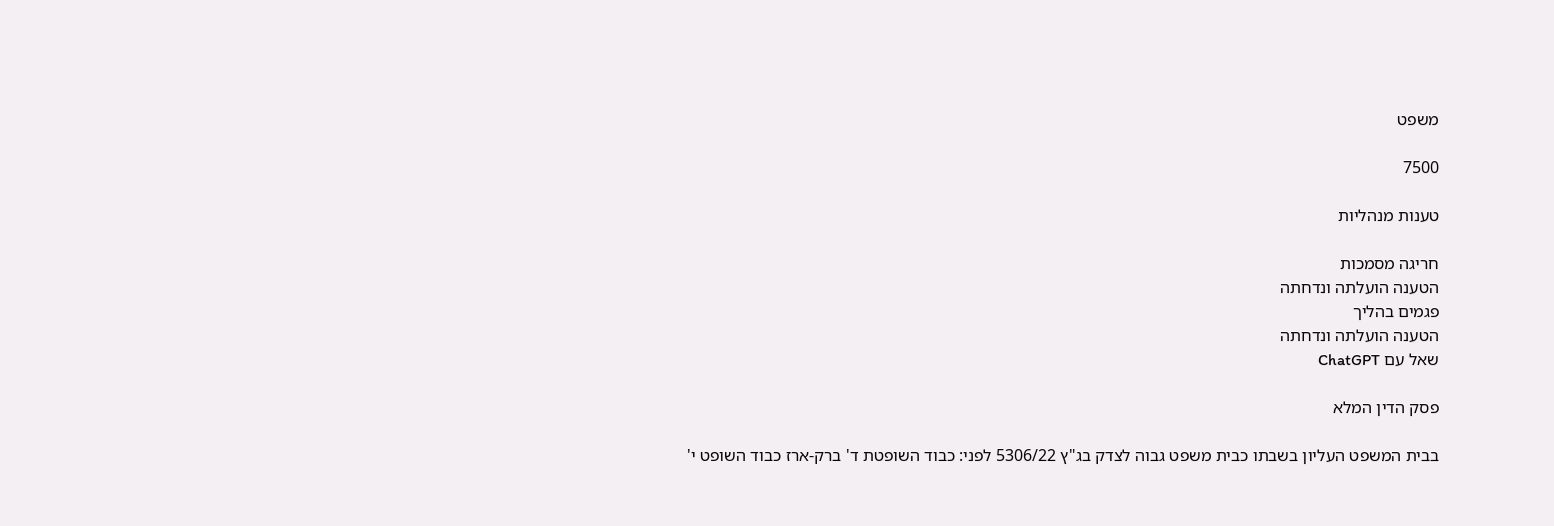משפט

7500

טענות מנהליות

חריגה מסמכות
הטענה הועלתה ונדחתה
פגמים בהליך
הטענה הועלתה ונדחתה
שאל עם ChatGPT

פסק הדין המלא

בבית המשפט העליון בשבתו כבית משפט גבוה לצדק בג"ץ 5306/22 לפני: כבוד השופטת ד' ברק-ארז כבוד השופט י'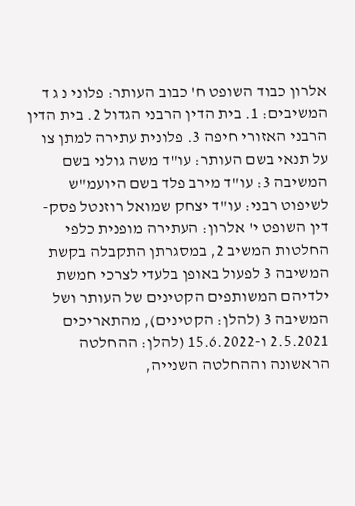אלרון כבוד השופט ח' כבוב העותר: פלוני נ ג ד המשיבים: 1. בית הדין הרבני הגדול 2. בית הדין הרבני האזורי חיפה 3. פלונית עתירה למתן צו על תנאי בשם העותר: עו"ד משה גולני בשם המשיבה 3: עו"ד מירב פלד בשם היועמ"ש לשיפוט רבני: עו"ד יצחק שמואל רוזנטל פסק-דין השופט י' אלרון: העתירה מופנית כלפי החלטות המשיב 2, במסגרתן התקבלה בקשת המשיבה 3 לפעול באופן בלעדי לצרכי חמשת ילדיהם המשותפים הקטינים של העותר ושל המשיבה 3 (להלן: הקטינים), מהתאריכים 2.5.2021 ו-15.6.2022 (להלן: ההחלטה הראשונה וההחלטה השנייה,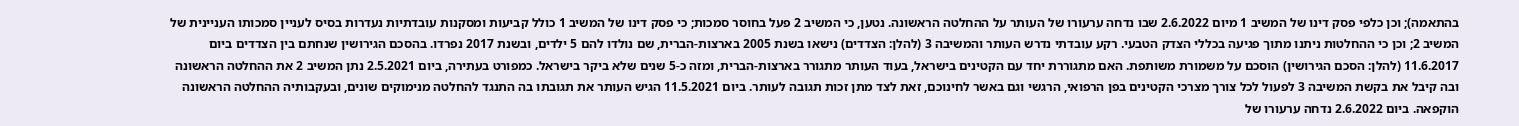בהתאמה); וכן כלפי פסק דינו של המשיב 1 מיום 2.6.2022 שבו נדחה ערעורו של העותר על ההחלטה הראשונה. נטען, כי המשיב 2 פעל בחוסר סמכות; כי פסק דינו של המשיב 1 כולל קביעות ומסקנות עובדתיות נעדרות בסיס לעניין סמכותו העניינית של המשיב 2; וכן כי ההחלטות ניתנו מתוך פגיעה בכללי הצדק הטבעי. רקע עובדתי נדרש העותר והמשיבה 3 (להלן: הצדדים) נישאו בשנת 2005 בארצות-הברית, שם נולדו להם 5 ילדים, ובשנת 2017 נפרדו. בהסכם הגירושין שנחתם בין הצדדים ביום 11.6.2017 (להלן: הסכם הגירושין) הוסכם על משמורת משותפת. האם מתגוררת יחד עם הקטינים בישראל, בעוד העותר מתגורר בארצות-הברית, ומזה כ-5 שנים שלא ביקר בישראל. כמפורט בעתירה, ביום 2.5.2021 נתן המשיב 2 את ההחלטה הראשונה ובה קיבל את בקשת המשיבה 3 לפעול לכל צורך מצרכי הקטינים בפן הרפואי, הרגשי וגם באשר לחינוכם, זאת לצד מתן זכות תגובה לעותר. ביום 11.5.2021 הגיש העותר את תגובתו בה התנגד להחלטה מנימוקים שונים, ובעקבותיה ההחלטה הראשונה הוקפאה. ביום 2.6.2022 נדחה ערעורו של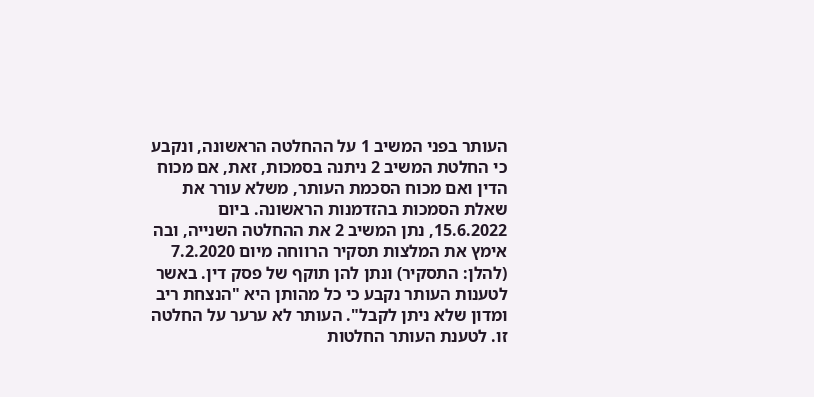העותר בפני המשיב 1 על ההחלטה הראשונה, ונקבע כי החלטת המשיב 2 ניתנה בסמכות, זאת, אם מכוח הדין ואם מכוח הסכמת העותר, משלא עורר את שאלת הסמכות בהזדמנות הראשונה. ביום 15.6.2022, נתן המשיב 2 את ההחלטה השנייה, ובה אימץ את המלצות תסקיר הרווחה מיום 7.2.2020 (להלן: התסקיר) ונתן להן תוקף של פסק דין. באשר לטענות העותר נקבע כי כל מהותן היא "הנצחת ריב ומדון שלא ניתן לקבל". העותר לא ערער על החלטה זו. לטענת העותר החלטות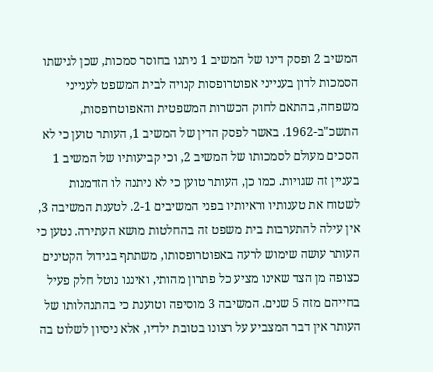המשיב 2 ופסק דינו של המשיב 1 ניתנו בחוסר סמכות, שכן לגישתו הסמכות לדון בענייני אפוטרופסות קנויה לבית המשפט לענייני משפחה, בהתאם לחוק הכשרות המשפטית והאפוטרופסות, התשכ"ב-1962. באשר לפסק הדין של המשיב 1, העותר טוען כי לא הסכים מעולם לסמכותו של המשיב 2, וכי קביעותיו של המשיב 1 בעניין זה שגויות. כמו כן, העותר טוען כי לא ניתנה לו הזדמנות לשטוח את טענותיו וראיותיו בפני המשיבים 2-1. לטענת המשיבה 3, אין עילה להתערבות בית משפט זה בהחלטות מושא העתירה. נטען כי העותר עושה שימוש לרעה באפוטרופסותו, משתתף בגידול הקטינים כצופה מן הצד שאינו מציע כל פתרון מהותי, ואיננו נוטל חלק פעיל בחייהם מזה 5 שנים. המשיבה 3 מוסיפה וטוענת כי בהתנהלותו של העותר אין דבר המצביע על רצונו בטובת ילדיו, אלא ניסיון לשלוט בה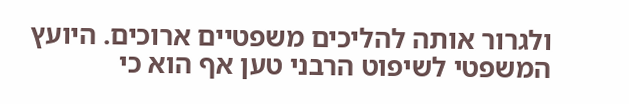ולגרור אותה להליכים משפטיים ארוכים. היועץ המשפטי לשיפוט הרבני טען אף הוא כי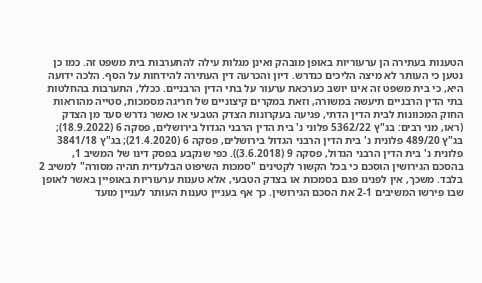הטענות בעתירה הן ערעוריות באופן מובהק ואינן מגלות עילה להתערבות בית משפט זה. כמו כן נטען כי העותר לא מיצה הליכים כנדרש. דיון והכרעה דין העתירה להידחות על הסף. הלכה ידועה היא, כי בית משפט זה אינו יושב כערכאת ערעור על בתי הדין הרבניים. ככלל, התערבות בהחלטות בתי הדין הרבניים תיעשה במשורה, וזאת במקרים קיצוניים של חריגה מסמכות, סטייה מהוראות החוק המכוונות לבית הדין הדתי, פגיעה בעקרונות הצדק הטבעי או כאשר נדרש סעד מן הצדק (ראו, מני רבים: בג"ץ 5362/22 פלוני נ' בית הדין הרבני הגדול בירושלים, פסקה 6 (18.9.2022); בג"ץ 489/20 פלונית נ' בית הדין הרבני הגדול בירושלים, פסקה 6 (21.4.2020); בג"ץ 3841/18 פלונית נ' בית הדין הרבני הגדול, פסקה 9 (3.6.2018)). כפי שנקבע בפסק דינו של המשיב 1, בהסכם הגירושין הוסכם כי בכל הקשור לקטינים "סמכות השיפוט הבלעדית תהיה מסורה" למשיב 2 בלבד. משכך, אין לפנינו פגם בסמכות או בצדק הטבעי, אלא טענות ערעוריות באופיין באשר לאופן שבו פירשו המשיבים 2-1 את הסכם הגירושין. כך אף בעניין טענות העותר לעניין מועד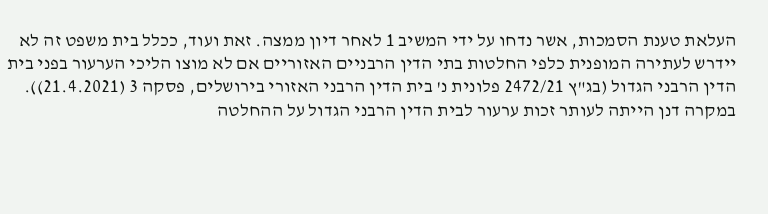העלאת טענת הסמכות, אשר נדחו על ידי המשיב 1 לאחר דיון ממצה. זאת ועוד, ככלל בית משפט זה לא יידרש לעתירה המופנית כלפי החלטות בתי הדין הרבניים האזוריים אם לא מוצו הליכי הערעור בפני בית הדין הרבני הגדול (בג"ץ 2472/21 פלונית נ' בית הדין הרבני האזורי בירושלים, פסקה 3 (21.4.2021)). במקרה דנן הייתה לעותר זכות ערעור לבית הדין הרבני הגדול על ההחלטה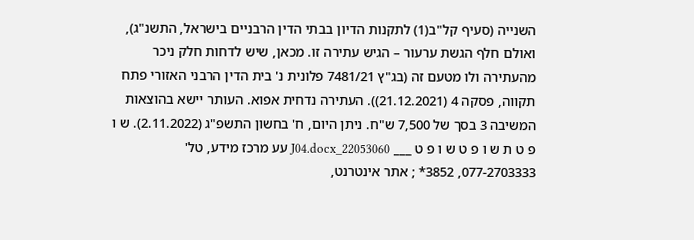השנייה (סעיף קל"ב(1) לתקנות הדיון בבתי הדין הרבניים בישראל, התשנ"ג), ואולם חלף הגשת ערעור – הגיש עתירה זו. מכאן, שיש לדחות חלק ניכר מהעתירה ולו מטעם זה (בג"ץ 7481/21 פלונית נ' בית הדין הרבני האזורי פתח תקווה, פסקה 4 (21.12.2021)). העתירה נדחית אפוא. העותר יישא בהוצאות המשיבה 3 בסך של 7,500 ש"ח. ניתן היום, ח' בחשון התשפ"ג (2.11.2022). ש ו פ ט ת ש ו פ ט ש ו פ ט ___ 22053060_J04.docx עע מרכז מידע, טל' 077-2703333, 3852* ; אתר אינטרנט,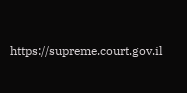https://supreme.court.gov.il